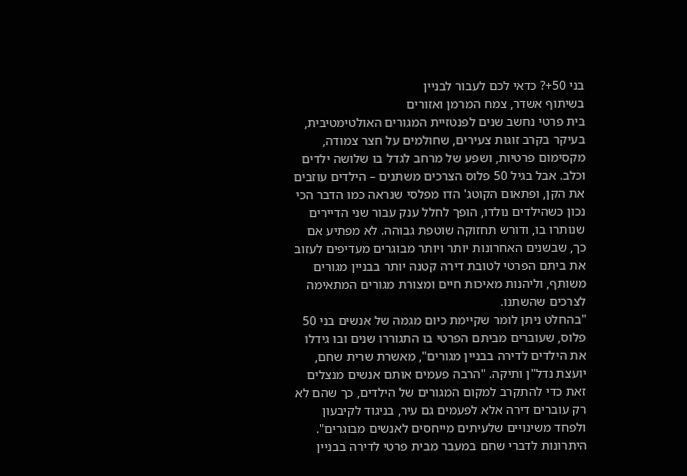בני 50+? כדאי לכם לעבור לבניין
בשיתוף אשדר, צמח המרמן ואזורים
בית פרטי נחשב שנים לפנטזיית המגורים האולטימטיבית, בעיקר בקרב זוגות צעירים, שחולמים על חצר צמודה, מקסימום פרטיות, ושפע של מרחב לגדל בו שלושה ילדים וכלב. אבל בגיל 50 פלוס הצרכים משתנים – הילדים עוזבים את הקן, ופתאום הקוטג' הדו מפלסי שנראה כמו הדבר הכי נכון כשהילדים נולדו, הופך לחלל ענק עבור שני הדיירים שנותרו בו, ודורש תחזוקה שוטפת גבוהה. לא מפתיע אם כך, שבשנים האחרונות יותר ויותר מבוגרים מעדיפים לעזוב את ביתם הפרטי לטובת דירה קטנה יותר בבניין מגורים משותף, וליהנות מאיכות חיים ומצורת מגורים המתאימה לצרכים שהשתנו.
"בהחלט ניתן לומר שקיימת כיום מגמה של אנשים בני 50 פלוס, שעוברים מביתם הפרטי בו התגוררו שנים ובו גידלו את הילדים לדירה בבניין מגורים", מאשרת שרית שחם, יועצת נדל"ן ותיקה. "הרבה פעמים אותם אנשים מנצלים זאת כדי להתקרב למקום המגורים של הילדים, כך שהם לא רק עוברים דירה אלא לפעמים גם עיר, בניגוד לקיבעון ולפחד משינויים שלעיתים מייחסים לאנשים מבוגרים".
היתרונות לדברי שחם במעבר מבית פרטי לדירה בבניין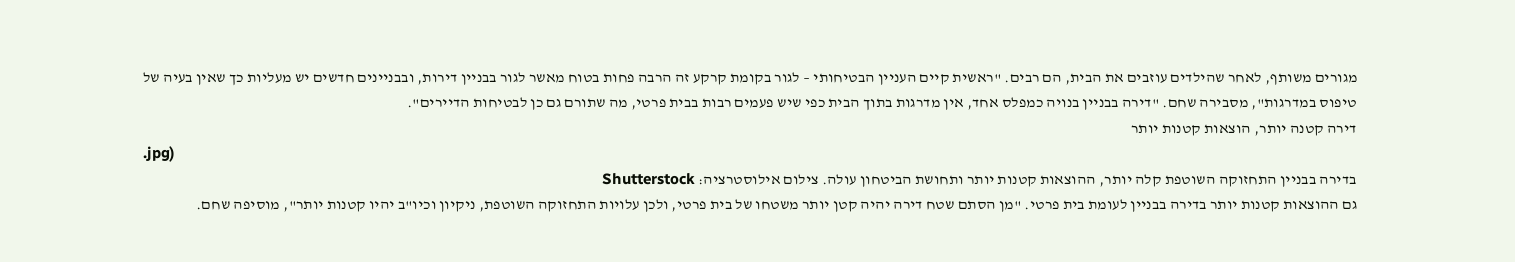מגורים משותף, לאחר שהילדים עוזבים את הבית, הם רבים. "ראשית קיים העניין הבטיחותי – לגור בקומת קרקע זה הרבה פחות בטוח מאשר לגור בבניין דירות, ובבניינים חדשים יש מעליות כך שאין בעיה של טיפוס במדרגות", מסבירה שחם. "דירה בבניין בנויה כמפלס אחד, אין מדרגות בתוך הבית כפי שיש פעמים רבות בבית פרטי, מה שתורם גם כן לבטיחות הדיירים".
דירה קטנה יותר, הוצאות קטנות יותר
.jpg)
בדירה בבניין התחזוקה השוטפת קלה יותר, ההוצאות קטנות יותר ותחושת הביטחון עולה. צילום אילוסטרציה: Shutterstock
גם ההוצאות קטנות יותר בדירה בבניין לעומת בית פרטי. "מן הסתם שטח דירה יהיה קטן יותר משטחו של בית פרטי, ולכן עלויות התחזוקה השוטפת, ניקיון וכיו"ב יהיו קטנות יותר", מוסיפה שחם.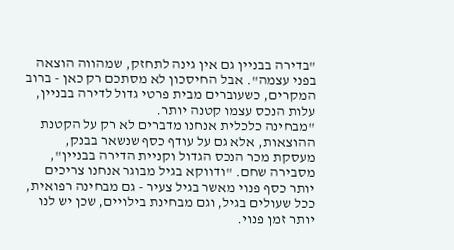"בדירה בבניין גם אין גינה לתחזק, שמהווה הוצאה בפני עצמה". אבל החיסכון לא מסתכם רק כאן - ברוב המקרים, כשעוברים מבית פרטי גדול לדירה בבניין, עלות הנכס עצמו קטנה יותר.
"מבחינה כלכלית אנחנו מדברים לא רק על הקטנת ההוצאות, אלא גם על עודף כסף שנשאר בבנק, מעסקת מכר הנכס הגדול וקניית הדירה בבניין", מסבירה שחם. "ודווקא בגיל מבוגר אנחנו צריכים יותר כסף פנוי מאשר בגיל צעיר - גם מבחינה רפואית, ככל שעולים בגיל, וגם מבחינת בילויים, שכן יש לנו יותר זמן פנוי.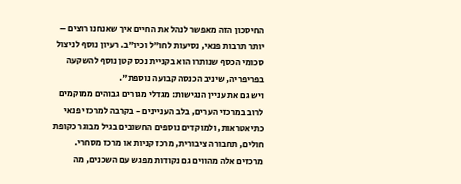החיסכון הזה מאפשר לנהל את החיים איך שאנחנו רוצים – יותר תרבות פנאי, נסיעות לחו"ל וכיו"ב. רעיון נוסף לניצול סכומי הכסף שנותרו הוא בקניית נכס קטן נוסף להשקעה בפריפריה, שיניב הכנסה קבועה נוספת".
ויש גם את עניין הנגישות: מגדלי מגורים גבוהים ממוקמים לרוב במרכזי הערים, בלב העניינים - בקרבה למרכזי פנאי כתיאטראות, ולמוקדים נוספים החשובים בגיל מבוגר כקופת חולים, תחבורה ציבורית, מרכז קניות או מרכז מסחרי. מרכזים אלה מהווים גם נקודות מפגש עם השכנים, מה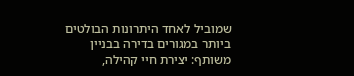שמוביל לאחד היתרונות הבולטים ביותר במגורים בדירה בבניין משותף: יצירת חיי קהילה,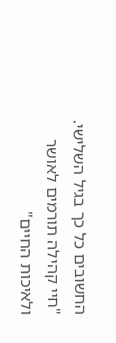החשובים כל כך בגיל השלישי.
"חיי קהילה תורמים לאושר ולאיכות החיים"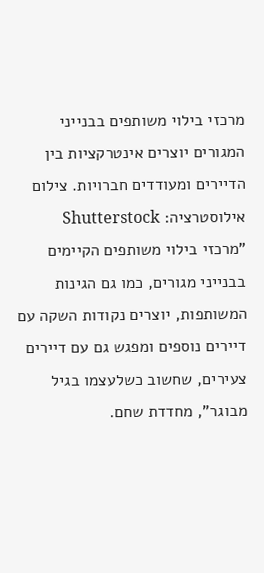מרכזי בילוי משותפים בבנייני המגורים יוצרים אינטרקציות בין הדיירים ומעודדים חברויות. צילום אילוסטרציה: Shutterstock
"מרכזי בילוי משותפים הקיימים בבנייני מגורים, כמו גם הגינות המשותפות, יוצרים נקודות השקה עם דיירים נוספים ומפגש גם עם דיירים צעירים, שחשוב כשלעצמו בגיל מבוגר", מחדדת שחם.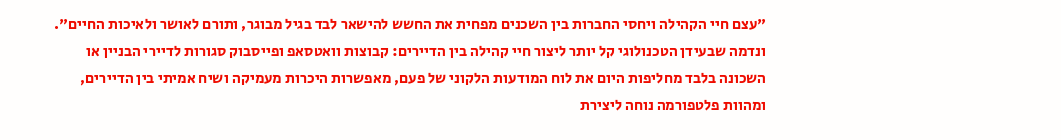"עצם חיי הקהילה ויחסי החברות בין השכנים מפחית את החשש להישאר לבד בגיל מבוגר, ותורם לאושר ולאיכות החיים".
ונדמה שבעידן הטכנולוגי קל יותר ליצור חיי קהילה בין הדיירים: קבוצות וואטסאפ ופייסבוק סגורות לדיירי הבניין או השכונה בלבד מחליפות היום את לוח המודעות הלקוני של פעם, מאפשרות היכרות מעמיקה ושיח אמיתי בין הדיירים, ומהוות פלטפורמה נוחה ליצירת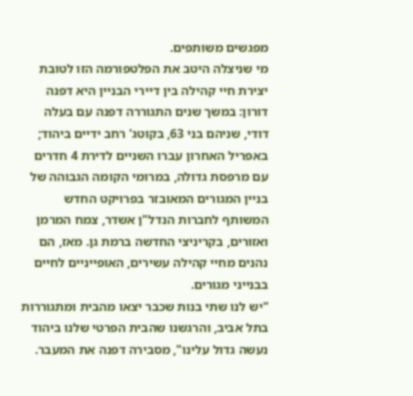מפגשים משותפים.
מי שניצלה היטב את הפלטפורמה הזו לטובת יצירת חיי קהילה בין דיירי הבניין היא דפנה דורון: במשך שנים התגוררה דפנה עם בעלה דודי, שניהם בני 63, בקוטג' רחב ידיים ביהוד; באפריל האחרון עברו השניים לדירת 4 חדרים עם מרפסת גדולה, במרומי הקומה הגבוהה של בניין המגורים המאובזר בפרויקט החדש המשותף לחברות הנדל"ן אשדר, צמח המרמן ואזורים, בקריניצי החדשה ברמת גן. מאז, הם נהנים מחיי קהילה עשירים, האופייניים לחיים בבנייני מגורים.
"יש לנו שתי בנות שכבר יצאו מהבית ומתגוררות בתל אביב, והרגשנו שהבית הפרטי שלנו ביהוד נעשה גדול עלינו", מסבירה דפנה את המעבר.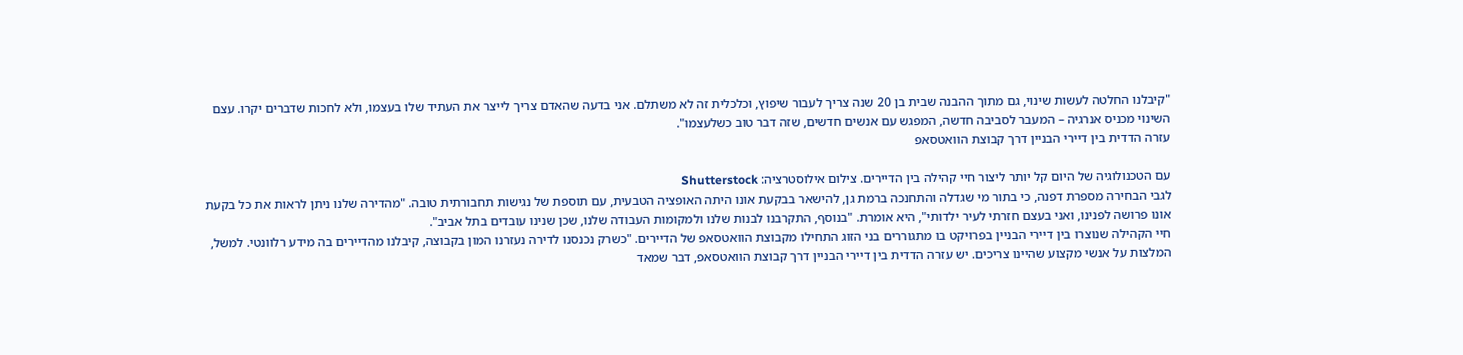"קיבלנו החלטה לעשות שינוי, גם מתוך ההבנה שבית בן 20 שנה צריך לעבור שיפוץ, וכלכלית זה לא משתלם. אני בדעה שהאדם צריך לייצר את העתיד שלו בעצמו, ולא לחכות שדברים יקרו. עצם השינוי מכניס אנרגיה – המעבר לסביבה חדשה, המפגש עם אנשים חדשים, שזה דבר טוב כשלעצמו".
עזרה הדדית בין דיירי הבניין דרך קבוצת הוואטסאפ

עם הטכנולוגיה של היום קל יותר ליצור חיי קהילה בין הדיירים. צילום אילוסטרציה: Shutterstock
לגבי הבחירה מספרת דפנה, כי בתור מי שגדלה והתחנכה ברמת גן, להישאר בבקעת אונו היתה האופציה הטבעית, עם תוספת של נגישות תחבורתית טובה. "מהדירה שלנו ניתן לראות את כל בקעת אונו פרושה לפנינו, ואני בעצם חזרתי לעיר ילדותי", היא אומרת. "בנוסף, התקרבנו לבנות שלנו ולמקומות העבודה שלנו, שכן שנינו עובדים בתל אביב".
חיי הקהילה שנוצרו בין דיירי הבניין בפרויקט בו מתגוררים בני הזוג התחילו מקבוצת הוואטסאפ של הדיירים. "כשרק נכנסנו לדירה נעזרנו המון בקבוצה, קיבלנו מהדיירים בה מידע רלוונטי. למשל, המלצות על אנשי מקצוע שהיינו צריכים. יש עזרה הדדית בין דיירי הבניין דרך קבוצת הוואטסאפ, דבר שמאד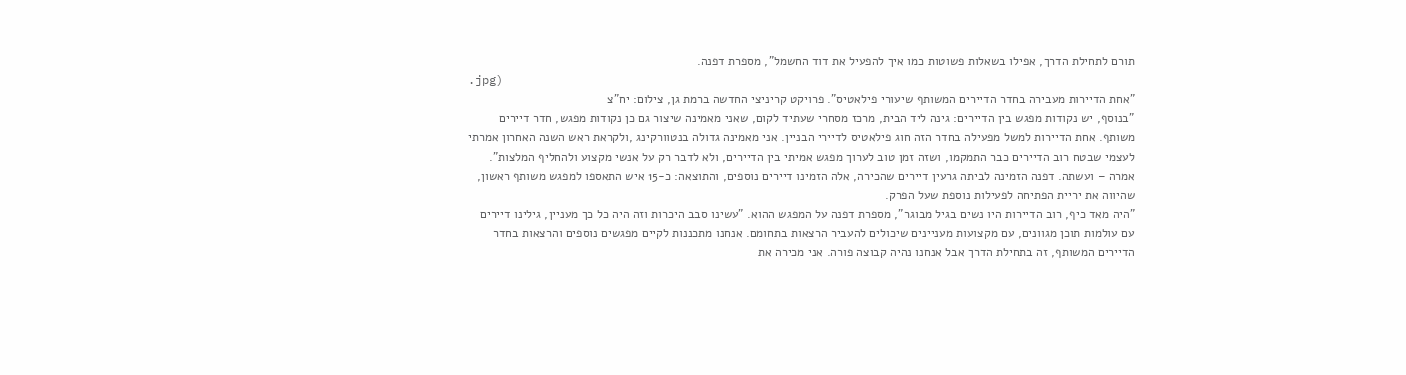תורם לתחילת הדרך, אפילו בשאלות פשוטות כמו איך להפעיל את דוד החשמל", מספרת דפנה.
.jpg)
"אחת הדיירות מעבירה בחדר הדיירים המשותף שיעורי פילאטיס". פרויקט קריניצי החדשה ברמת גן, צילום: יח"צ
"בנוסף, יש נקודות מפגש בין הדיירים: גינה ליד הבית, מרכז מסחרי שעתיד לקום, שאני מאמינה שיצור גם כן נקודות מפגש, חדר דיירים משותף. אחת הדיירות למשל מפעילה בחדר הזה חוג פילאטיס לדיירי הבניין. אני מאמינה גדולה בנטוורקינג ,ולקראת ראש השנה האחרון אמרתי לעצמי שבטח רוב הדיירים כבר התמקמו, ושזה זמן טוב לערוך מפגש אמיתי בין הדיירים, ולא לדבר רק על אנשי מקצוע ולהחליף המלצות".
אמרה – ועשתה. דפנה הזמינה לביתה גרעין דיירים שהכירה, אלה הזמינו דיירים נוספים, והתוצאה: כ-15 איש התאספו למפגש משותף ראשון, שהיווה את יריית הפתיחה לפעילות נוספת שעל הפרק.
"היה מאד כיף, רוב הדיירות היו נשים בגיל מבוגר", מספרת דפנה על המפגש ההוא. "עשינו סבב היכרות וזה היה כל כך מעניין, גילינו דיירים עם עולמות תוכן מגוונים, עם מקצועות מעניינים שיכולים להעביר הרצאות בתחומם. אנחנו מתכננות לקיים מפגשים נוספים והרצאות בחדר הדיירים המשותף, זה בתחילת הדרך אבל אנחנו נהיה קבוצה פורה. אני מכירה את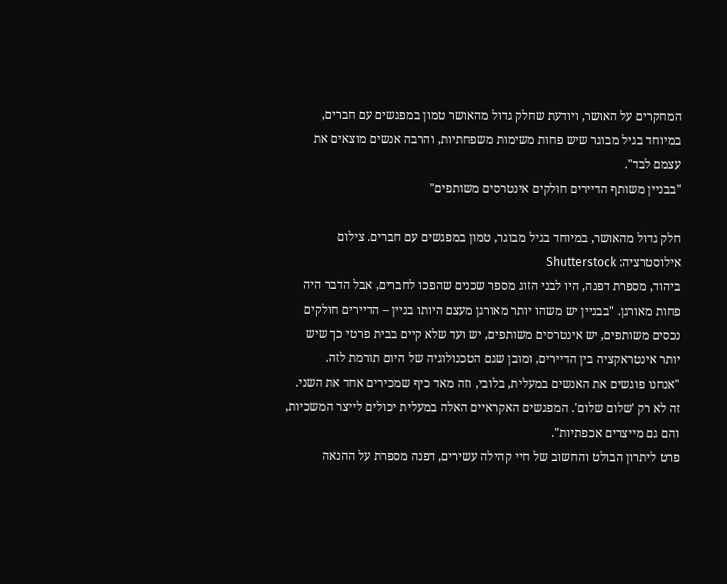המחקרים על האושר, ויודעת שחלק גדול מהאושר טמון במפגשים עם חברים, במיוחד בגיל מבוגר שיש פחות משימות משפחתיות, והרבה אנשים מוצאים את עצמם לבד".
"בבניין משותף הדיירים חולקים אינטרסים משותפים"

חלק גדול מהאושר, במיוחד בגיל מבוגר, טמון במפגשים עם חברים. צילום אילוסטרציה: Shutterstock
ביהוד, מספרת דפנה, היו לבני הזוג מספר שכנים שהפכו לחברים, אבל הדבר היה פחות מאורגן. "בבניין יש משהו יותר מאורגן מעצם היותו בניין – הדיירים חולקים נכסים משותפים, יש אינטרסים משותפים, יש ועד שלא קיים בבית פרטי כך שיש יותר אינטראקציה בין הדיירים, ומובן שגם הטכנולוגיה של היום תורמת לזה.
"אנחנו פוגשים את האנשים במעלית, בלובי, וזה מאד כיף שמכירים אחד את השני. זה לא רק 'שלום שלום'. המפגשים האקראיים האלה במעלית יכולים לייצר המשכיות, והם גם מייצרים אכפתיות".
פרט ליתרון הבולט והחשוב של חיי קהילה עשירים, דפנה מספרת על ההנאה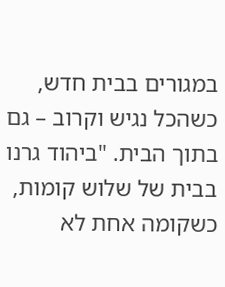במגורים בבית חדש, כשהכל נגיש וקרוב – גם בתוך הבית. "ביהוד גרנו בבית של שלוש קומות, כשקומה אחת לא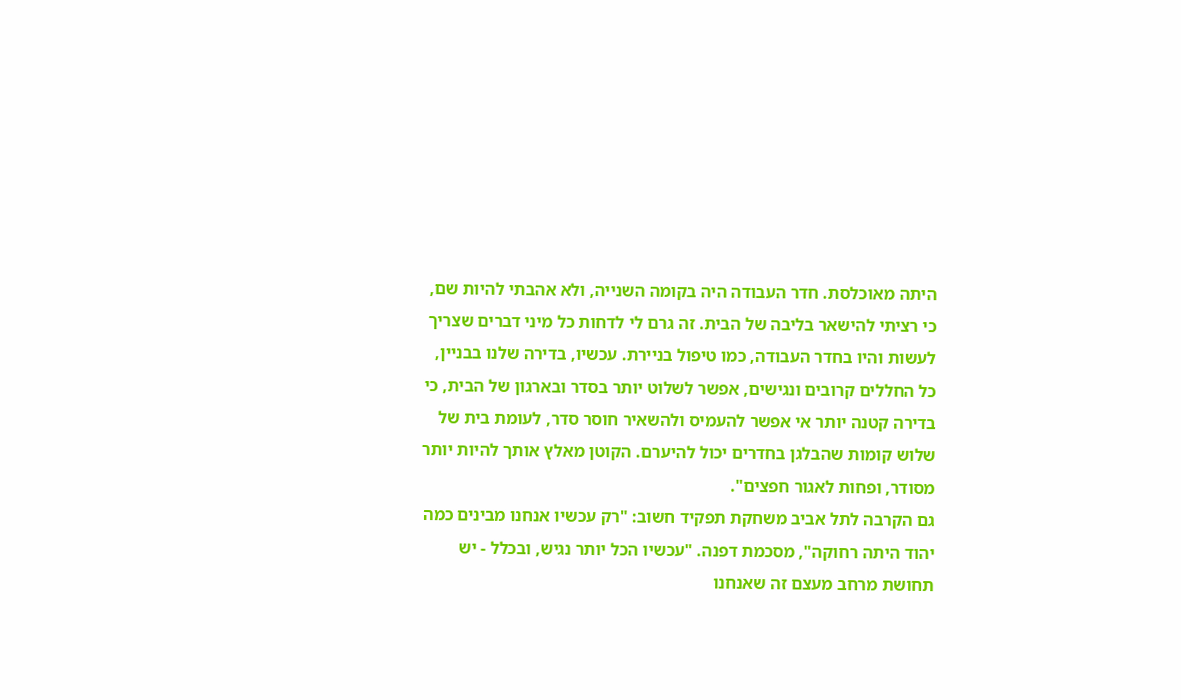היתה מאוכלסת. חדר העבודה היה בקומה השנייה, ולא אהבתי להיות שם, כי רציתי להישאר בליבה של הבית. זה גרם לי לדחות כל מיני דברים שצריך לעשות והיו בחדר העבודה, כמו טיפול בניירת. עכשיו, בדירה שלנו בבניין, כל החללים קרובים ונגישים, אפשר לשלוט יותר בסדר ובארגון של הבית, כי בדירה קטנה יותר אי אפשר להעמיס ולהשאיר חוסר סדר, לעומת בית של שלוש קומות שהבלגן בחדרים יכול להיערם. הקוטן מאלץ אותך להיות יותר מסודר, ופחות לאגור חפצים".
גם הקרבה לתל אביב משחקת תפקיד חשוב: "רק עכשיו אנחנו מבינים כמה יהוד היתה רחוקה", מסכמת דפנה. "עכשיו הכל יותר נגיש, ובכלל - יש תחושת מרחב מעצם זה שאנחנו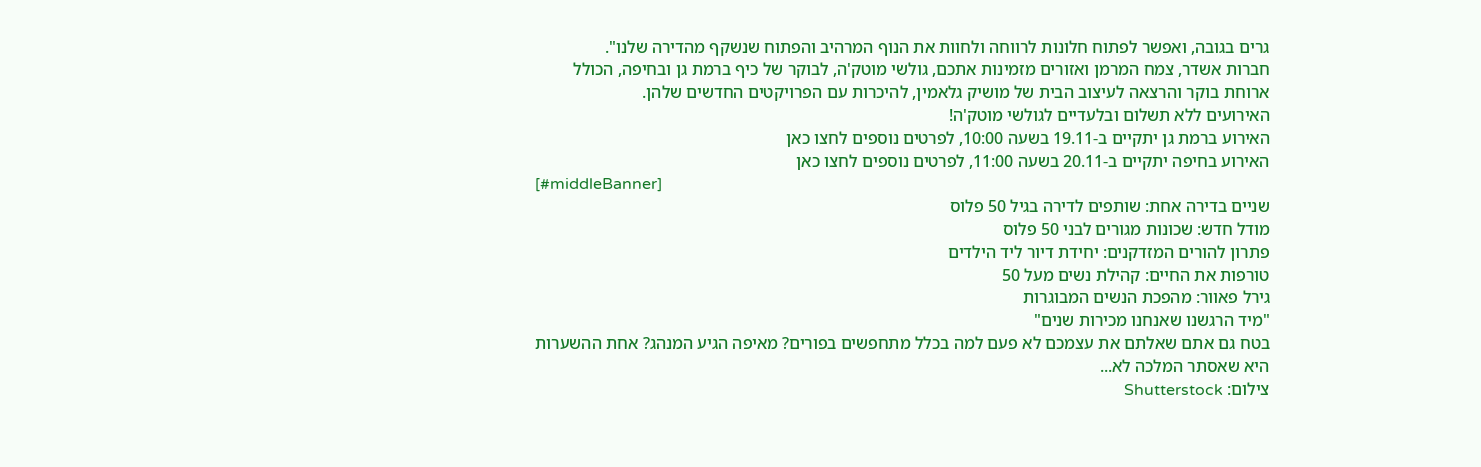גרים בגובה, ואפשר לפתוח חלונות לרווחה ולחוות את הנוף המרהיב והפתוח שנשקף מהדירה שלנו".
חברות אשדר, צמח המרמן ואזורים מזמינות אתכם, גולשי מוטק'ה, לבוקר של כיף ברמת גן ובחיפה, הכולל ארוחת בוקר והרצאה לעיצוב הבית של מושיק גלאמין, להיכרות עם הפרויקטים החדשים שלהן.
האירועים ללא תשלום ובלעדיים לגולשי מוטק'ה!
האירוע ברמת גן יתקיים ב-19.11 בשעה 10:00, לפרטים נוספים לחצו כאן
האירוע בחיפה יתקיים ב-20.11 בשעה 11:00, לפרטים נוספים לחצו כאן
[#middleBanner]
שניים בדירה אחת: שותפים לדירה בגיל 50 פלוס
מודל חדש: שכונות מגורים לבני 50 פלוס
פתרון להורים המזדקנים: יחידת דיור ליד הילדים
טורפות את החיים: קהילת נשים מעל 50
גירל פאוור: מהפכת הנשים המבוגרות
"מיד הרגשנו שאנחנו מכירות שנים"
בטח גם אתם שאלתם את עצמכם לא פעם למה בכלל מתחפשים בפורים? מאיפה הגיע המנהג? אחת ההשערות היא שאסתר המלכה לא...
צילום: Shutterstock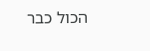הכול כבר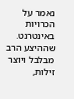נאמר על הכרויות באינטרנט. שההיצע הרב מבלבל ויוצר זילות,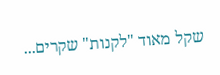שקל מאוד "לקנות" שקרים...